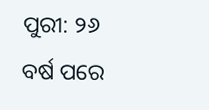ପୁରୀ: ୨୬ ବର୍ଷ ପରେ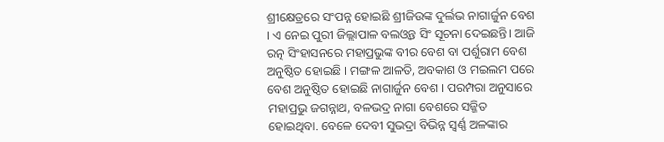ଶ୍ରୀକ୍ଷେତ୍ରରେ ସଂପନ୍ନ ହୋଇଛି ଶ୍ରୀଜିଉଙ୍କ ଦୁର୍ଲଭ ନାଗାର୍ଜୁନ ବେଶ । ଏ ନେଇ ପୁରୀ ଜିଲ୍ଲାପାଳ ବଲଓ୍ୱନ୍ତ ସିଂ ସୂଚନା ଦେଇଛନ୍ତି। ଆଜି ରତ୍ନ ସିଂହାସନରେ ମହାପ୍ରଭୁଙ୍କ ବୀର ବେଶ ବା ପର୍ଶୁରାମ ବେଶ ଅନୁଷ୍ଠିତ ହୋଇଛି । ମଙ୍ଗଳ ଆଳତି, ଅବକାଶ ଓ ମଇଲମ ପରେ ବେଶ ଅନୁଷ୍ଠିତ ହୋଇଛି ନାଗାର୍ଜୁନ ବେଶ । ପରମ୍ପରା ଅନୁସାରେ ମହାପ୍ରଭୁ ଜଗନ୍ନାଥ, ବଳଭଦ୍ର ନାଗା ବେଶରେ ସଜ୍ଜିତ ହୋଇଥିବା. ବେଳେ ଦେବୀ ସୁଭଦ୍ରା ବିଭିନ୍ନ ସ୍ବର୍ଣ୍ଣ ଅଳଙ୍କାର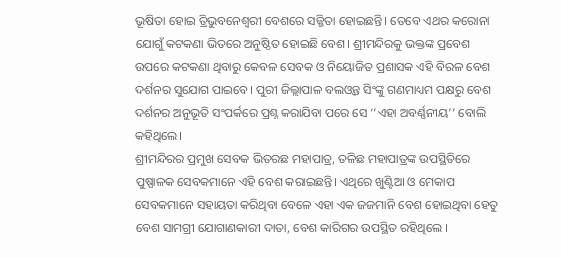ଭୂଷିତା ହୋଇ ତ୍ରିଭୁବନେଶ୍ବରୀ ବେଶରେ ସଜ୍ଜିତା ହୋଇଛନ୍ତି। ତେବେ ଏଥର କରୋନା ଯୋଗୁଁ କଟକଣା ଭିତରେ ଅନୁଷ୍ଠିତ ହୋଇଛି ବେଶ। ଶ୍ରୀମନ୍ଦିରକୁ ଭକ୍ତଙ୍କ ପ୍ରବେଶ ଉପରେ କଟକଣା ଥିବାରୁ କେବଳ ସେବକ ଓ ନିୟୋଜିତ ପ୍ରଶାସକ ଏହି ବିରଳ ବେଶ ଦର୍ଶନର ସୁଯୋଗ ପାଇବେ। ପୁରୀ ଜିଲ୍ଲାପାଳ ବଲଓ୍ୱନ୍ତ ସିଂଙ୍କୁ ଗଣମାଧ୍ୟମ ପକ୍ଷରୁ ବେଶ ଦର୍ଶନର ଅନୁଭୂତି ସଂପର୍କରେ ପ୍ରଶ୍ନ କରାଯିବା ପରେ ସେ ‘‘ଏହା ଅବର୍ଣ୍ଣନୀୟ’’ ବୋଲି କହିଥିଲେ।
ଶ୍ରୀମନ୍ଦିରର ପ୍ରମୁଖ ସେବକ ଭିତରଛ ମହାପାତ୍ର, ତଳିଛ ମହାପାତ୍ରଙ୍କ ଉପସ୍ଥିତିରେ ପୁଷ୍ପାଳକ ସେବକମାନେ ଏହି ବେଶ କରାଇଛନ୍ତି। ଏଥିରେ ଖୁଣ୍ଟିଆ ଓ ମେକାପ ସେବକମାନେ ସହାୟତା କରିଥିବା ବେଳେ ଏହା ଏକ ଜଜମାନି ବେଶ ହୋଇଥିବା ହେତୁ ବେଶ ସାମଗ୍ରୀ ଯୋଗାଣକାରୀ ଦାତା, ବେଶ କାରିଗର ଉପସ୍ଥିତ ରହିଥିଲେ ।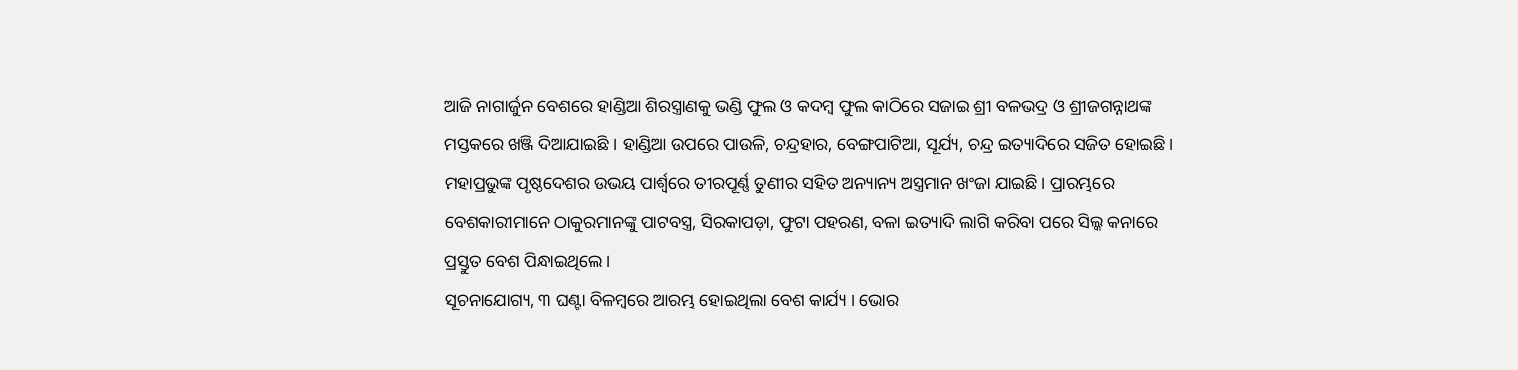ଆଜି ନାଗାର୍ଜୁନ ବେଶରେ ହାଣ୍ଡିଆ ଶିରସ୍ତ୍ରାଣକୁ ଭଣ୍ଡି ଫୁଲ ଓ କଦମ୍ବ ଫୁଲ କାଠିରେ ସଜାଇ ଶ୍ରୀ ବଳଭଦ୍ର ଓ ଶ୍ରୀଜଗନ୍ନାଥଙ୍କ ମସ୍ତକରେ ଖଞ୍ଜି ଦିଆଯାଇଛି । ହାଣ୍ଡିଆ ଉପରେ ପାଉଳି, ଚନ୍ଦ୍ରହାର, ବେଙ୍ଗପାଟିଆ, ସୂର୍ଯ୍ୟ, ଚନ୍ଦ୍ର ଇତ୍ୟାଦିରେ ସଜିତ ହୋଇଛି। ମହାପ୍ରଭୁଙ୍କ ପୃଷ୍ଠଦେଶର ଉଭୟ ପାର୍ଶ୍ବରେ ତୀରପୂର୍ଣ୍ଣ ତୁଣୀର ସହିତ ଅନ୍ୟାନ୍ୟ ଅସ୍ତ୍ରମାନ ଖଂଜା ଯାଇଛି। ପ୍ରାରମ୍ଭରେ ବେଶକାରୀମାନେ ଠାକୁରମାନଙ୍କୁ ପାଟବସ୍ତ୍ର, ସିରକାପଡ଼ା, ଫୁଟା ପହରଣ, ବଳା ଇତ୍ୟାଦି ଲାଗି କରିବା ପରେ ସିଲ୍କ କନାରେ ପ୍ରସ୍ତୁତ ବେଶ ପିନ୍ଧାଇଥିଲେ।
ସୂଚନାଯୋଗ୍ୟ, ୩ ଘଣ୍ଟା ବିଳମ୍ବରେ ଆରମ୍ଭ ହୋଇଥିଲା ବେଶ କାର୍ଯ୍ୟ । ଭୋର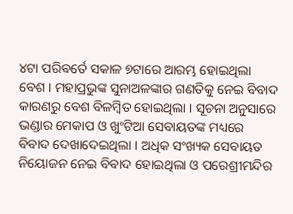୪ଟା ପରିବର୍ତେ ସକାଳ ୭ଟାରେ ଆରମ୍ଭ ହୋଇଥିଲା ବେଶ । ମହାପ୍ରଭୁଙ୍କ ସୁନାଅଳଙ୍କାର ଗଣତିକୁ ନେଇ ବିବାଦ କାରଣରୁ ବେଶ ବିଳମ୍ବିତ ହୋଇଥିଲା । ସୂଚନା ଅନୁସାରେ ଭଣ୍ଡାର ମେକାପ ଓ ଖୁଂଟିଆ ସେବାୟତଙ୍କ ମଧ୍ୟରେ ବିବାଦ ଦେଖାଦେଇଥିଲା । ଅଧିକ ସଂଖ୍ୟକ ସେବାୟତ ନିୟୋଜନ ନେଇ ବିବାଦ ହୋଇଥିଲା ଓ ପରେଶ୍ରୀମନ୍ଦିର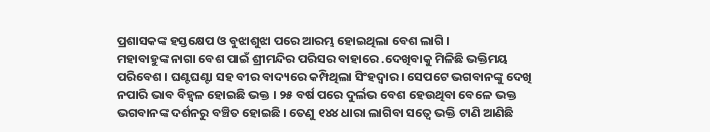ପ୍ରଶାସକଙ୍କ ହସ୍ତକ୍ଷେପ ଓ ବୁଝାଶୁଝା ପରେ ଆରମ୍ଭ ହୋଇଥିଲା ବେଶ ଲାଗି ।
ମହାବାହୁଙ୍କ ନାଗା ବେଶ ପାଇଁ ଶ୍ରୀମନ୍ଦିର ପରିସର ବାହାରେ .ଦେଖିବାକୁ ମିଳିଛି ଭକ୍ତିମୟ ପରିବେଶ । ଘଣ୍ଟଘଣ୍ଟା ସହ ବୀର ବାଦ୍ୟରେ କମ୍ପିଥିଲା ସିଂହଦ୍ୱାର । ସେପଟେ ଭଗବାନଙ୍କୁ ଦେଖି ନପାରି ଭାବ ବିହ୍ୱଳ ହୋଇଛି ଭକ୍ତ । ୨୫ ବର୍ଷ ପରେ ଦୁର୍ଲଭ ବେଶ ହେଉଥିବା ବେଳେ ଭକ୍ତ ଭଗବାନଙ୍କ ଦର୍ଶନରୁ ବଞ୍ଚିତ ହୋଇଛି । ତେଣୁ ୧୪୪ ଧାରା ଲାଗିବା ସତ୍ୱେ ଭକ୍ତି ଟାଣି ଆଣିଛି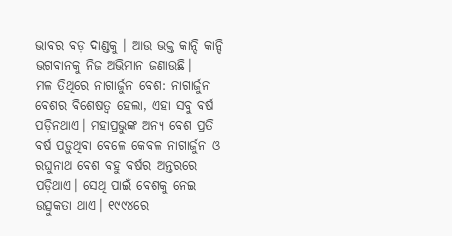ଭାବର ବଡ଼ ଦାଣ୍ଡକୁ । ଆଉ ଭକ୍ତ କାନ୍ଦି କାନ୍ଦି ଭଗବାନକୁ ନିଜ ଅଭିମାନ ଜଣାଉଛି।
ମଳ ତିଥିରେ ନାଗାର୍ଜୁନ ବେଶ: ନାଗାର୍ଜୁନ ବେଶର ବିଶେଷତ୍ବ ହେଲା, ଏହା ସବୁ ବର୍ଷ ପଡ଼ିନଥାଏ। ମହାପ୍ରଭୁଙ୍କ ଅନ୍ୟ ବେଶ ପ୍ରତି ବର୍ଷ ପଡ଼ୁଥିବା ବେଳେ କେବଳ ନାଗାର୍ଜୁନ ଓ ରଘୁନାଥ ବେଶ ବହୁ ବର୍ଷର ଅନ୍ତରରେ ପଡ଼ିଥାଏ। ସେଥି ପାଇଁ ବେଶକୁ ନେଇ ଉତ୍ସୁକତା ଥାଏ। ୧୯୯୪ରେ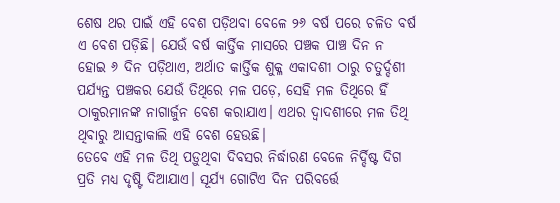ଶେଷ ଥର ପାଇଁ ଏହି ବେଶ ପଡ଼ିଥବା ବେଳେ ୨୬ ବର୍ଷ ପରେ ଚଳିତ ବର୍ଷ ଏ ବେଶ ପଡ଼ିଛି। ଯେଉଁ ବର୍ଷ କାର୍ତ୍ତିକ ମାସରେ ପଞ୍ଚକ ପାଞ୍ଚ ଦିନ ନ ହୋଇ ୬ ଦିନ ପଡ଼ିଥାଏ, ଅର୍ଥାତ କାର୍ତ୍ତିକ ଶୁକ୍ଳ ଏକାଦଶୀ ଠାରୁ ଚତୁର୍ଦ୍ଦଶୀ ପର୍ଯ୍ୟନ୍ତ ପଞ୍ଚକର ଯେଉଁ ତିଥିରେ ମଳ ପଡ଼େ, ସେହି ମଳ ତିଥିରେ ହିଁ ଠାକୁରମାନଙ୍କ ନାଗାର୍ଜୁନ ବେଶ କରାଯାଏ। ଏଥର ଦ୍ବାଦଶୀରେ ମଳ ତିଥି ଥିବାରୁ ଆସନ୍ତାକାଲି ଏହି ବେଶ ହେଉଛି।
ତେବେ ଏହି ମଳ ତିଥି ପଡ଼ୁଥିବା ଦିବସର ନିର୍ଦ୍ଧାରଣ ବେଳେ ନିର୍ଦ୍ଦିଷ୍ଟ ଦିଗ ପ୍ରତି ମଧ୍ୟ ଦୃଷ୍ଟି ଦିଆଯାଏ। ସୂର୍ଯ୍ୟ ଗୋଟିଏ ଦିନ ପରିବର୍ତ୍ତେ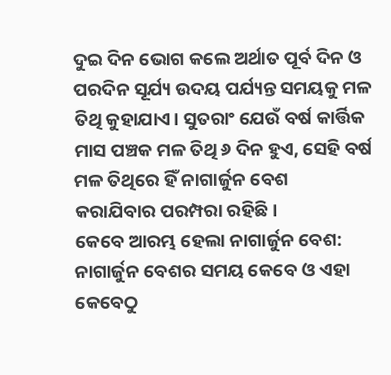ଦୁଇ ଦିନ ଭୋଗ କଲେ ଅର୍ଥାତ ପୂର୍ବ ଦିନ ଓ ପରଦିନ ସୂର୍ଯ୍ୟ ଉଦୟ ପର୍ଯ୍ୟନ୍ତ ସମୟକୁ ମଳ ତିଥି କୁହାଯାଏ। ସୁତରାଂ ଯେଉଁ ବର୍ଷ କାର୍ତ୍ତିକ ମାସ ପଞ୍ଚକ ମଳ ତିଥି ୬ ଦିନ ହୁଏ, ସେହି ବର୍ଷ ମଳ ତିଥିରେ ହିଁ ନାଗାର୍ଜୁନ ବେଶ କରାଯିବାର ପରମ୍ପରା ରହିଛି।
କେବେ ଆରମ୍ଭ ହେଲା ନାଗାର୍ଜୁନ ବେଶ: ନାଗାର୍ଜୁନ ବେଶର ସମୟ କେବେ ଓ ଏହା କେବେଠୁ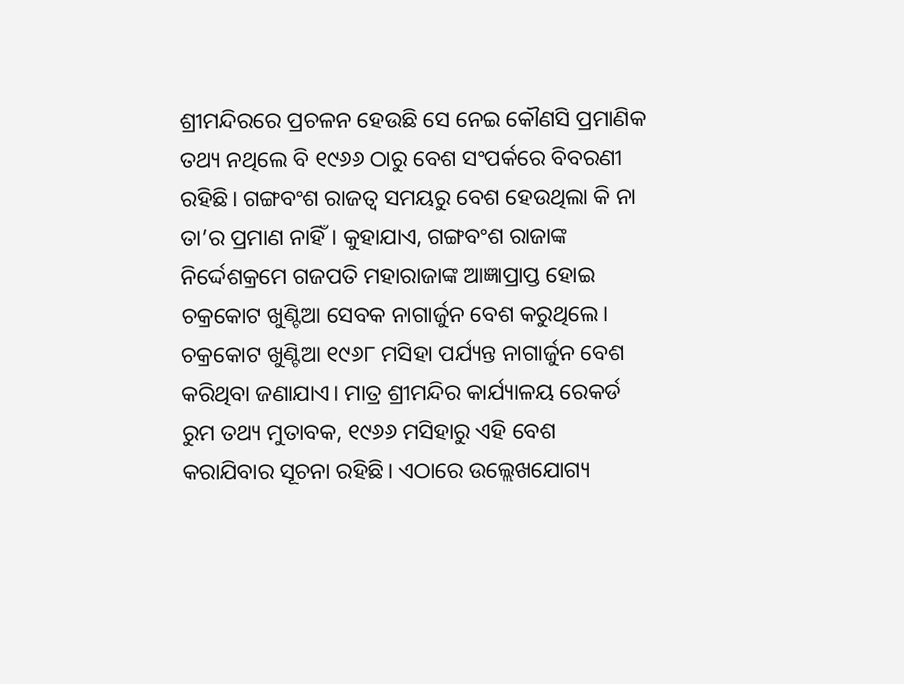ଶ୍ରୀମନ୍ଦିରରେ ପ୍ରଚଳନ ହେଉଛି ସେ ନେଇ କୌଣସି ପ୍ରମାଣିକ ତଥ୍ୟ ନଥିଲେ ବି ୧୯୬୬ ଠାରୁ ବେଶ ସଂପର୍କରେ ବିବରଣୀ ରହିଛି। ଗଙ୍ଗବଂଶ ରାଜତ୍ବ ସମୟରୁ ବେଶ ହେଉଥିଲା କି ନା ତା’ର ପ୍ରମାଣ ନାହିଁ। କୁହାଯାଏ, ଗଙ୍ଗବଂଶ ରାଜାଙ୍କ ନିର୍ଦ୍ଦେଶକ୍ରମେ ଗଜପତି ମହାରାଜାଙ୍କ ଆଜ୍ଞାପ୍ରାପ୍ତ ହୋଇ ଚକ୍ରକୋଟ ଖୁଣ୍ଟିଆ ସେବକ ନାଗାର୍ଜୁନ ବେଶ କରୁଥିଲେ। ଚକ୍ରକୋଟ ଖୁଣ୍ଟିଆ ୧୯୬୮ ମସିହା ପର୍ଯ୍ୟନ୍ତ ନାଗାର୍ଜୁନ ବେଶ କରିଥିବା ଜଣାଯାଏ। ମାତ୍ର ଶ୍ରୀମନ୍ଦିର କାର୍ଯ୍ୟାଳୟ ରେକର୍ଡ ରୁମ ତଥ୍ୟ ମୁତାବକ, ୧୯୬୬ ମସିହାରୁ ଏହି ବେଶ କରାଯିବାର ସୂଚନା ରହିଛି। ଏଠାରେ ଉଲ୍ଲେଖଯୋଗ୍ୟ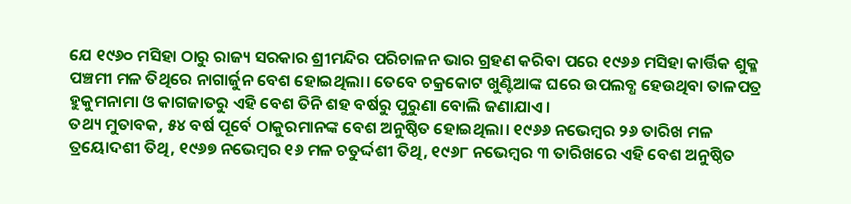ଯେ ୧୯୬୦ ମସିହା ଠାରୁ ରାଜ୍ୟ ସରକାର ଶ୍ରୀମନ୍ଦିର ପରିଚାଳନ ଭାର ଗ୍ରହଣ କରିବା ପରେ ୧୯୬୬ ମସିହା କାର୍ତ୍ତିକ ଶୁକ୍ଳ ପଞ୍ଚମୀ ମଳ ତିଥିରେ ନାଗାର୍ଜୁନ ବେଶ ହୋଇଥିଲା। ତେବେ ଚକ୍ରକୋଟ ଖୁଣ୍ଟିଆଙ୍କ ଘରେ ଉପଲବ୍ଧ ହେଉଥିବା ତାଳପତ୍ର ହୁକୁମନାମା ଓ କାଗଜାତରୁ ଏହି ବେଶ ତିନି ଶହ ବର୍ଷରୁ ପୁରୁଣା ବୋଲି ଜଣାଯାଏ।
ତଥ୍ୟ ମୁତାବକ, ୫୪ ବର୍ଷ ପୂର୍ବେ ଠାକୁରମାନଙ୍କ ବେଶ ଅନୁଷ୍ଠିତ ହୋଇଥିଲା। ୧୯୬୬ ନଭେମ୍ବର ୨୬ ତାରିଖ ମଳ ତ୍ରୟୋଦଶୀ ତିଥି, ୧୯୬୭ ନଭେମ୍ବର ୧୬ ମଳ ଚତୁର୍ଦ୍ଦଶୀ ତିଥି, ୧୯୬୮ ନଭେମ୍ବର ୩ ତାରିଖରେ ଏହି ବେଶ ଅନୁଷ୍ଠିତ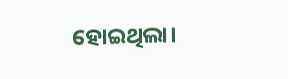ହୋଇଥିଲା।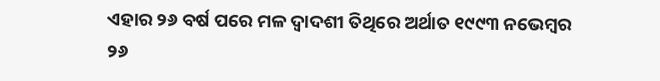ଏହାର ୨୬ ବର୍ଷ ପରେ ମଳ ଦ୍ବାଦଶୀ ତିଥିରେ ଅର୍ଥାତ ୧୯୯୩ ନଭେମ୍ବର ୨୬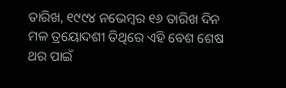ତାରିଖ, ୧୯୯୪ ନଭେମ୍ବର ୧୬ ତାରିଖ ଦିନ ମଳ ତ୍ରୟୋଦଶୀ ତିଥିରେ ଏହି ବେଶ ଶେଷ ଥର ପାଇଁ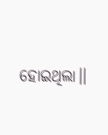ହୋଇଥିଲା।।